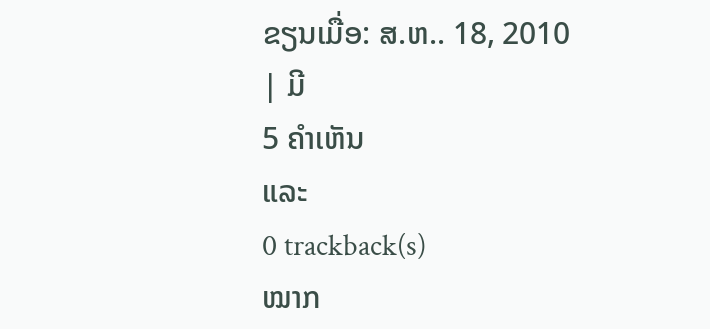ຂຽນເມື່ອ: ສ.ຫ.. 18, 2010
| ມີ
5 ຄຳເຫັນ
ແລະ
0 trackback(s)
ໝາກ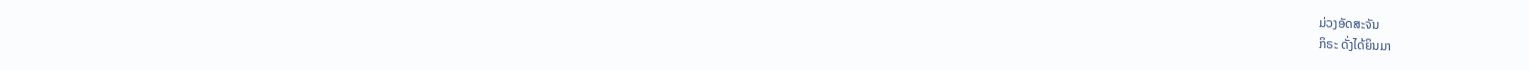ມ່ວງອັດສະຈັນ
ກິຣະ ດັ່ງໄດ້ຍິນມາ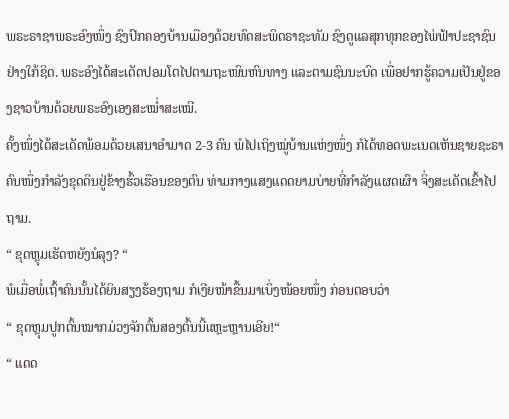ພຣະຣາຊາພຣະອົງໜຶ່ງ ຊົງປົກຄອງບ້ານເມືອງດ້ວຍທົດສະພິດຣາຊະທັມ ຊົງດູແລສຸກທຸກຂອງໄພ່ຟ້າປະຊາຊົນຢ່າງໃກ້ຊິດ. ພຣະອົງໄດ້ສະເດັດປອມໂຕໄປຕາມຖະໜົນຫົນທາງ ແລະຕາມຊົນນະບົດ ເພື່ອຢາກຮູ້ຄວາມເປັນຢູ່ຂອງຊາວບ້ານດ້ວຍພຣະອົງເອງສະໝ່ຳສະເໝີ.
ຄັ້ງໜຶ່ງໄດ້ສະເດັດພ້ອມດ້ວຍເສນາອຳມາດ 2-3 ຄົນ ພໍໄປເຖິງໝູ່ບ້ານແຫ່ງໜຶ່ງ ກໍໄດ້ທອດພະເນດເຫັນຊາຍຊະຣາຄົນໜຶ່ງກຳລັງຂຸດດິນຢູ່ຂ້າງຮົ້ວເຮືອນຂອງຕົນ ທ່າມກາງແສງແດດຍາມບ່າຍທີ່ກຳລັງແຜດເຜົາ ຈິ່ງສະເດັດເຂົ້າໄປຖາມ.
“ ຂຸດຫຼຸມເຮັດຫຍັງນໍລຸງ? “
ພໍເມື່ອພໍ່ເຖົ້າຄົນນັ້ນໄດ້ຍິນສຽງຮ້ອງຖາມ ກໍເງີຍໜ້າຂື້ນມາເບິ່ງໜ້ອຍໜຶ່ງ ກ່ອນຕອບວ່າ
“ ຂຸດຫຼຸມປູກຕົ້ນໝາກມ່ວງຈັກຕົ້ນສອງຕົ້ນນີ້ແຫຼະຫຼານເອີຍ!“
“ ແດດ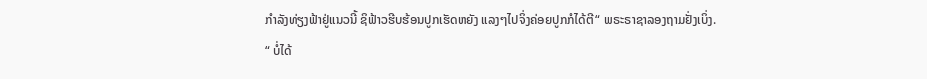ກຳລັງທ່ຽງຟ້າຢູ່ແນວນີ້ ຊິຟ້າວຮີບຮ້ອນປູກເຮັດຫຍັງ ແລງໆໄປຈິ່ງຄ່ອຍປູກກໍໄດ້ຕີ“ ພຣະຣາຊາລອງຖາມຢັ່ງເບິ່ງ.
“ ບໍ່ໄດ້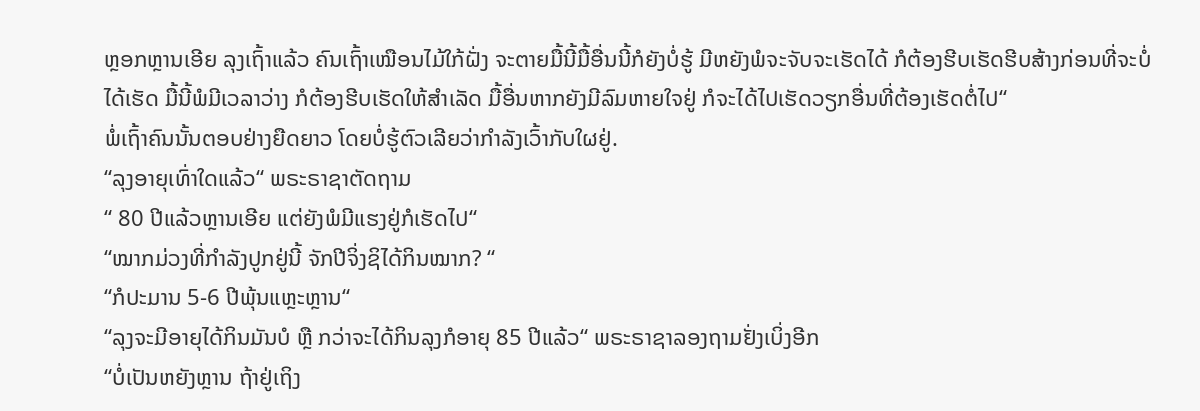ຫຼອກຫຼານເອີຍ ລຸງເຖົ້າແລ້ວ ຄົນເຖົ້າເໝືອນໄມ້ໃກ້ຝັ່ງ ຈະຕາຍມື້ນີ້ມື້ອື່ນນີ້ກໍຍັງບໍ່ຮູ້ ມີຫຍັງພໍຈະຈັບຈະເຮັດໄດ້ ກໍຕ້ອງຮີບເຮັດຮີບສ້າງກ່ອນທີ່ຈະບໍ່ໄດ້ເຮັດ ມື້ນີ້ພໍມີເວລາວ່າງ ກໍຕ້ອງຮີບເຮັດໃຫ້ສຳເລັດ ມື້ອື່ນຫາກຍັງມີລົມຫາຍໃຈຢູ່ ກໍຈະໄດ້ໄປເຮັດວຽກອື່ນທີ່ຕ້ອງເຮັດຕໍ່ໄປ“
ພໍ່ເຖົ້າຄົນນັ້ນຕອບຢ່າງຍືດຍາວ ໂດຍບໍ່ຮູ້ຕົວເລີຍວ່າກຳລັງເວົ້າກັບໃຜຢູ່.
“ລຸງອາຍຸເທົ່າໃດແລ້ວ“ ພຣະຣາຊາຕັດຖາມ
“ 80 ປີແລ້ວຫຼານເອີຍ ແຕ່ຍັງພໍມີແຮງຢູ່ກໍເຮັດໄປ“
“ໝາກມ່ວງທີ່ກຳລັງປູກຢູ່ນີ້ ຈັກປີຈິ່ງຊິໄດ້ກິນໝາກ? “
“ກໍປະມານ 5-6 ປີພຸ້ນແຫຼະຫຼານ“
“ລຸງຈະມີອາຍຸໄດ້ກິນມັນບໍ ຫຼື ກວ່າຈະໄດ້ກິນລຸງກໍອາຍຸ 85 ປີແລ້ວ“ ພຣະຣາຊາລອງຖາມຢັ່ງເບິ່ງອີກ
“ບໍ່ເປັນຫຍັງຫຼານ ຖ້າຢູ່ເຖິງ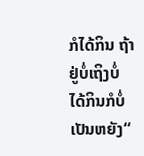ກໍໄດ້ກິນ ຖ້າຢູ່ບໍ່ເຖິງບໍ່ໄດ້ກິນກໍບໍ່ເປັນຫຍັງ“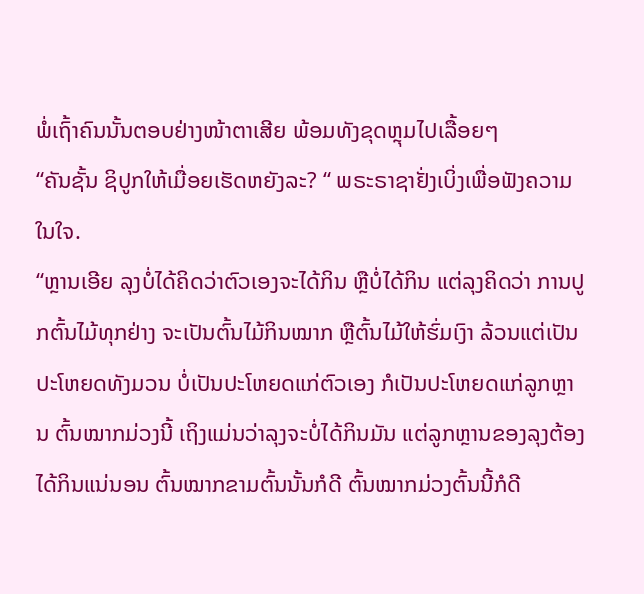ພໍ່ເຖົ້າຄົນນັ້ນຕອບຢ່າງໜ້າຕາເສີຍ ພ້ອມທັງຂຸດຫຼຸມໄປເລື້ອຍໆ
“ຄັນຊັ້ນ ຊິປູກໃຫ້ເມື່ອຍເຮັດຫຍັງລະ? “ ພຣະຣາຊາຢັ່ງເບິ່ງເພື່ອຟັງຄວາມໃນໃຈ.
“ຫຼານເອີຍ ລຸງບໍ່ໄດ້ຄິດວ່າຕົວເອງຈະໄດ້ກິນ ຫຼືບໍ່ໄດ້ກິນ ແຕ່ລຸງຄິດວ່າ ການປູກຕົ້ນໄມ້ທຸກຢ່າງ ຈະເປັນຕົ້ນໄມ້ກິນໝາກ ຫຼືຕົ້ນໄມ້ໃຫ້ຮົ່ມເງົາ ລ້ວນແຕ່ເປັນປະໂຫຍດທັງມວນ ບໍ່ເປັນປະໂຫຍດແກ່ຕົວເອງ ກໍເປັນປະໂຫຍດແກ່ລູກຫຼານ ຕົ້ນໝາກມ່ວງນີ້ ເຖິງແມ່ນວ່າລຸງຈະບໍ່ໄດ້ກິນມັນ ແຕ່ລູກຫຼານຂອງລຸງຕ້ອງໄດ້ກິນແນ່ນອນ ຕົ້ນໝາກຂາມຕົ້ນນັ້ນກໍດີ ຕົ້ນໝາກມ່ວງຕົ້ນນີ້ກໍດີ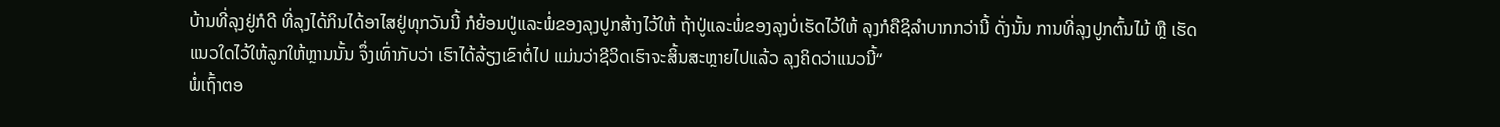ບ້ານທີ່ລຸງຢູ່ກໍດີ ທີ່ລຸງໄດ້ກິນໄດ້ອາໄສຢູ່ທຸກວັນນີ້ ກໍຍ້ອນປູ່ແລະພໍ່ຂອງລຸງປູກສ້າງໄວ້ໃຫ້ ຖ້າປູ່ແລະພໍ່ຂອງລຸງບໍ່ເຮັດໄວ້ໃຫ້ ລຸງກໍຄືຊິລຳບາກກວ່ານີ້ ດັ່ງນັ້ນ ການທີ່ລຸງປູກຕົ້ນໄມ້ ຫຼື ເຮັດແນວໃດໄວ້ໃຫ້ລູກໃຫ້ຫຼານນັ້ນ ຈຶ່ງເທົ່າກັບວ່າ ເຮົາໄດ້ລ້ຽງເຂົາຕໍ່ໄປ ແມ່ນວ່າຊີວິດເຮົາຈະສິ້ນສະຫຼາຍໄປແລ້ວ ລຸງຄິດວ່າແນວນີ້“
ພໍ່ເຖົ້າຕອ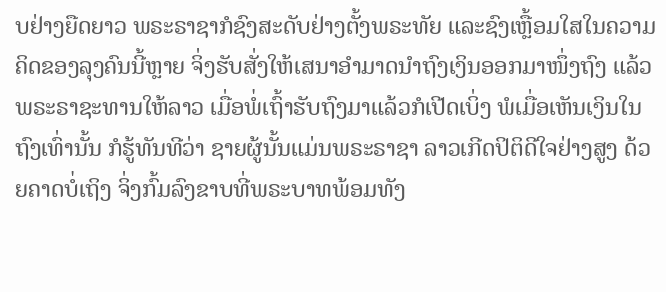ບຢ່າງຍືດຍາວ ພຣະຣາຊາກໍຊົງສະດັບຢ່າງຕັ້ງພຣະທັຍ ແລະຊົງເຫຼື້ອມໃສໃນຄວາມຄິດຂອງລຸງຄົນນີ້ຫຼາຍ ຈິ່ງຮັບສັ່ງໃຫ້ເສນາອຳມາດນຳຖົງເງິນອອກມາໜຶ່ງຖົງ ແລ້ວພຣະຣາຊະທານໃຫ້ລາວ ເມື່ອພໍ່ເຖົ້າຮັບຖົງມາແລ້ວກໍເປີດເບິ່ງ ພໍເມື່ອເຫັນເງິນໃນຖົງເທົ່ານັ້ນ ກໍຮູ້ທັນທີວ່າ ຊາຍຜູ້ນັ້ນແມ່ນພຣະຣາຊາ ລາວເກີດປິຕິດີໃຈຢ່າງສູງ ດ້ວຍຄາດບໍ່ເຖິງ ຈິ່ງກົ້ມລົງຂາບທີ່ພຣະບາທພ້ອມທັງ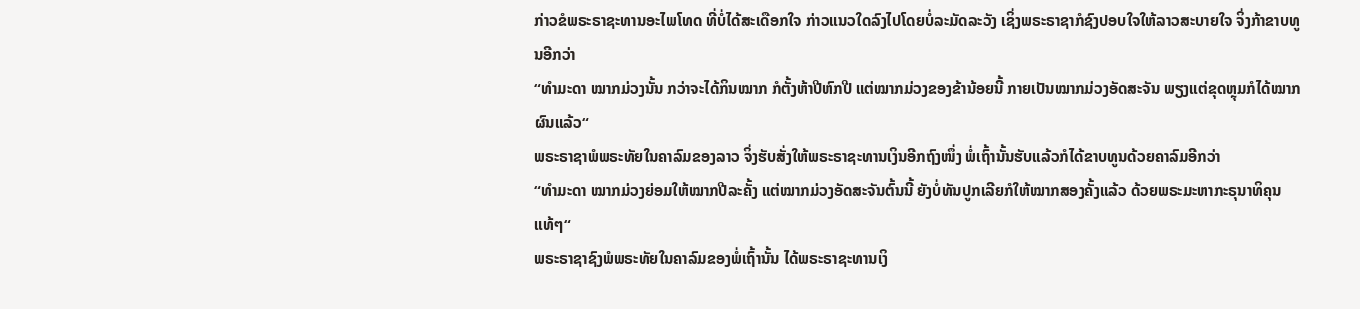ກ່າວຂໍພຣະຣາຊະທານອະໄພໂທດ ທີ່ບໍ່ໄດ້ສະເດືອກໃຈ ກ່າວແນວໃດລົງໄປໂດຍບໍ່ລະມັດລະວັງ ເຊິ່ງພຣະຣາຊາກໍຊົງປອບໃຈໃຫ້ລາວສະບາຍໃຈ ຈິ່ງກ້າຂາບທູນອີກວ່າ
“ທຳມະດາ ໝາກມ່ວງນັ້ນ ກວ່າຈະໄດ້ກິນໝາກ ກໍຕັ້ງຫ້າປີຫົກປີ ແຕ່ໝາກມ່ວງຂອງຂ້ານ້ອຍນີ້ ກາຍເປັນໝາກມ່ວງອັດສະຈັນ ພຽງແຕ່ຂຸດຫຼຸມກໍໄດ້ໝາກຜົນແລ້ວ“
ພຣະຣາຊາພໍພຣະທັຍໃນຄາລົມຂອງລາວ ຈິ່ງຮັບສັ່ງໃຫ້ພຣະຣາຊະທານເງິນອີກຖົງໜຶ່ງ ພໍ່ເຖົ້ານັ້ນຮັບແລ້ວກໍໄດ້ຂາບທູນດ້ວຍຄາລົມອີກວ່າ
“ທຳມະດາ ໝາກມ່ວງຍ່ອມໃຫ້ໝາກປີລະຄັ້ງ ແຕ່ໝາກມ່ວງອັດສະຈັນຕົ້ນນີ້ ຍັງບໍ່ທັນປູກເລີຍກໍໃຫ້ໝາກສອງຄັ້ງແລ້ວ ດ້ວຍພຣະມະຫາກະຣຸນາທິຄຸນແທ້ໆ“
ພຣະຣາຊາຊົງພໍພຣະທັຍໃນຄາລົມຂອງພໍ່ເຖົ້ານັ້ນ ໄດ້ພຣະຣາຊະທານເງິ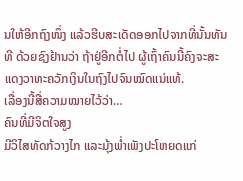ນໃຫ້ອີກຖົງໜຶ່ງ ແລ້ວຮີບສະເດັດອອກໄປຈາກທີ່ນັ້ນທັນທີ ດ້ວຍຊົງຢ້ານວ່າ ຖ້າຢູ່ອີກຕໍ່ໄປ ຜູ້ເຖົ້າຄົນນີ້ຄົງຈະສະແດງວາທະຄວັກເງິນໃນຖົງໄປຈົນໝົດແນ່ແທ້.
ເລື່ອງນີ້ສື່ຄວາມໝາຍໄວ້ວ່າ…
ຄົນທີ່ມີຈິຕໃຈສູງ
ມີວິໄສທັດກ້ວາງໄກ ແລະມຸ້ງພ່ຳເພັງປະໂຫຍດແກ່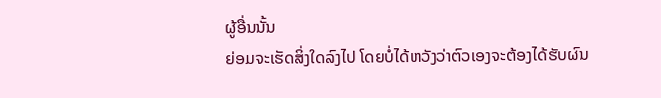ຜູ້ອື່ນນັ້ນ
ຍ່ອມຈະເຮັດສິ່ງໃດລົງໄປ ໂດຍບໍ່ໄດ້ຫວັງວ່າຕົວເອງຈະຕ້ອງໄດ້ຮັບຜົນ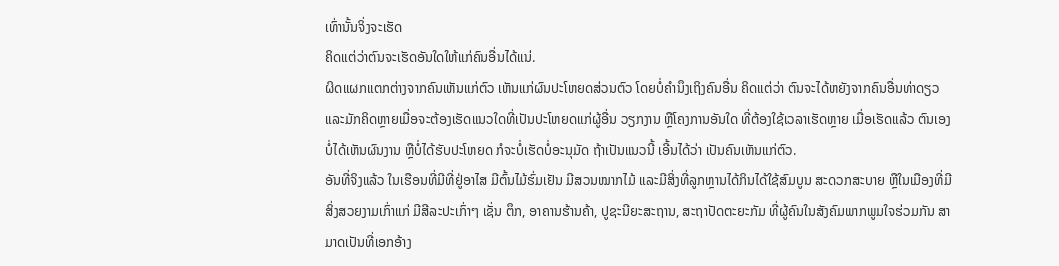ເທົ່ານັ້ນຈິ່ງຈະເຮັດ
ຄິດແຕ່ວ່າຕົນຈະເຮັດອັນໃດໃຫ້ແກ່ຄົນອື່ນໄດ້ແນ່.
ຜິດແຜກແຕກຕ່າງຈາກຄົນເຫັນແກ່ຕົວ ເຫັນແກ່ຜົນປະໂຫຍດສ່ວນຕົວ ໂດຍບໍ່ຄຳນຶງເຖິງຄົນອື່ນ ຄິດແຕ່ວ່າ ຕົນຈະໄດ້ຫຍັງຈາກຄົນອື່ນທ່າດຽວ ແລະມັກຄິດຫຼາຍເມື່ອຈະຕ້ອງເຮັດແນວໃດທີ່ເປັນປະໂຫຍດແກ່ຜູ້ອື່ນ ວຽກງານ ຫຼືໂຄງການອັນໃດ ທີ່ຕ້ອງໃຊ້ເວລາເຮັດຫຼາຍ ເມື່ອເຮັດແລ້ວ ຕົນເອງບໍ່ໄດ້ເຫັນຜົນງານ ຫຼືບໍ່ໄດ້ຮັບປະໂຫຍດ ກໍຈະບໍ່ເຮັດບໍ່ອະນຸມັດ ຖ້າເປັນແນວນີ້ ເອີ້ນໄດ້ວ່າ ເປັນຄົນເຫັນແກ່ຕົວ.
ອັນທີ່ຈິງແລ້ວ ໃນເຮືອນທີ່ມີທີ່ຢູ່ອາໄສ ມີຕົ້ນໄມ້ຮົ່ມເຢັນ ມີສວນໝາກໄມ້ ແລະມີສິ່ງທີ່ລູກຫຼານໄດ້ກິນໄດ້ໃຊ້ສົມບູນ ສະດວກສະບາຍ ຫຼືໃນເມືອງທີ່ມີສິ່ງສວຍງາມເກົ່າແກ່ ມີສີລະປະເກົ່າໆ ເຊັ່ນ ຕຶກ, ອາຄານຮ້ານຄ້າ, ປູຊະນີຍະສະຖານ, ສະຖາປັດຕະຍະກັມ ທີ່ຜູ້ຄົນໃນສັງຄົມພາກພູມໃຈຮ່ວມກັນ ສາມາດເປັນທີ່ເອກອ້າງ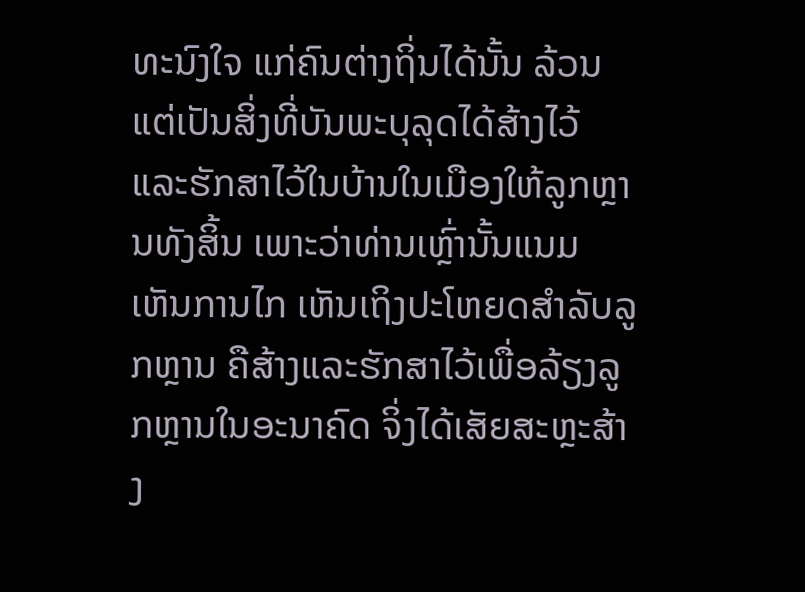ທະນົງໃຈ ແກ່ຄົນຕ່າງຖິ່ນໄດ້ນັ້ນ ລ້ວນແຕ່ເປັນສິ່ງທີ່ບັນພະບຸລຸດໄດ້ສ້າງໄວ້ ແລະຮັກສາໄວ້ໃນບ້ານໃນເມືອງໃຫ້ລູກຫຼານທັງສິ້ນ ເພາະວ່າທ່ານເຫຼົ່ານັ້ນແນມເຫັນການໄກ ເຫັນເຖິງປະໂຫຍດສຳລັບລູກຫຼານ ຄືສ້າງແລະຮັກສາໄວ້ເພື່ອລ້ຽງລູກຫຼານໃນອະນາຄົດ ຈິ່ງໄດ້ເສັຍສະຫຼະສ້າງ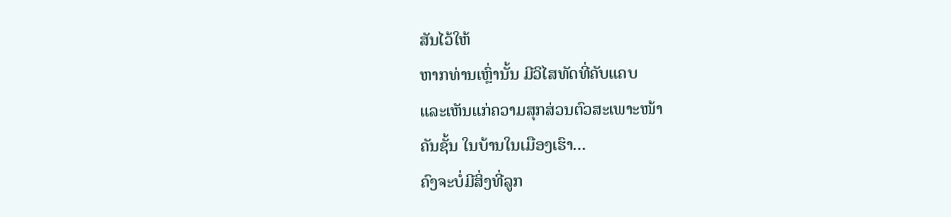ສັນໄວ້ໃຫ້
ຫາກທ່ານເຫຼົ່ານັ້ນ ມີວິໄສທັດທີ່ຄັບແຄບ
ແລະເຫັນແກ່ຄວາມສຸກສ່ວນຕົວສະເພາະໜ້າ
ຄັນຊັ້ນ ໃນບ້ານໃນເມືອງເຮົາ…
ຄົງຈະບໍ່ມີສິ່ງທີ່ລູກ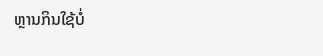ຫຼານກິນໃຊ້ບໍ່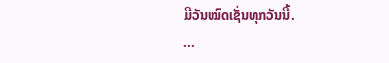ມີວັນໝົດເຊັ່ນທຸກວັນນີ້.
...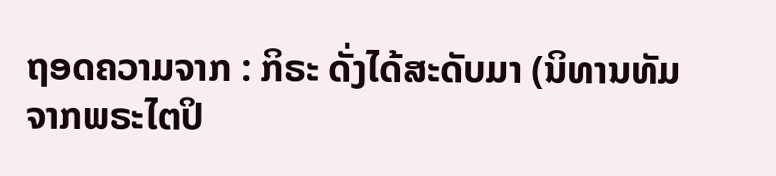ຖອດຄວາມຈາກ : ກິຣະ ດັ່ງໄດ້ສະດັບມາ (ນິທານທັມຈາກພຣະໄຕປິ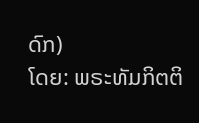ດົກ)
ໂດຍ: ພຣະທັມກິຕຕິ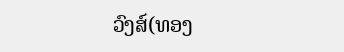ວົງສ໌(ທອງ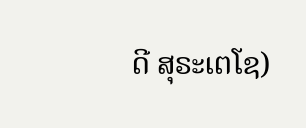ດີ ສຸຣະເຕໂຊ)